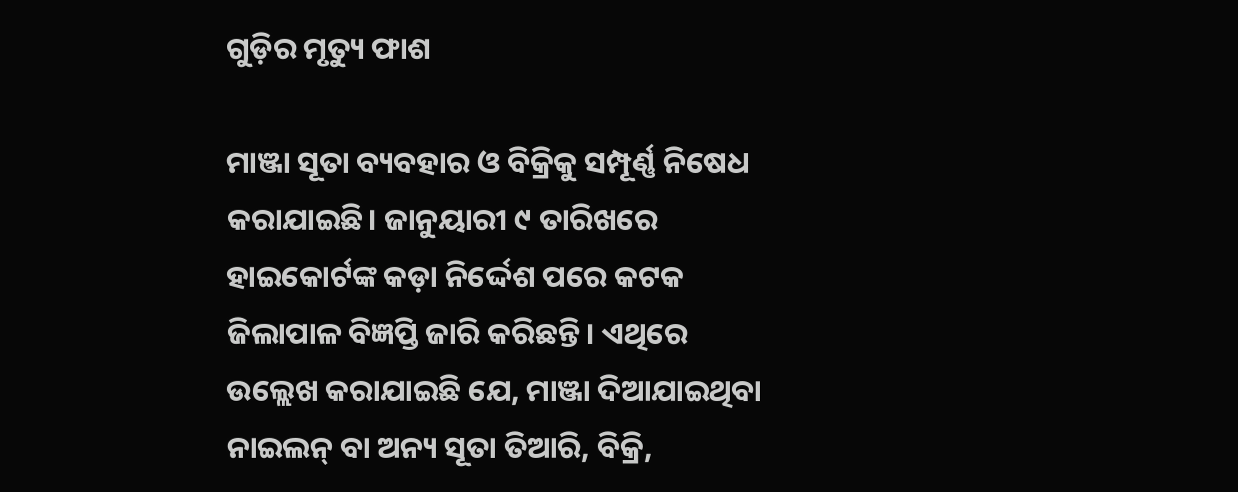ଗୁଡ଼ିର ମୃତ୍ୟୁ ଫାଶ

ମାଞ୍ଜା ସୂତା ବ୍ୟବହାର ଓ ବିକ୍ରିକୁ ସମ୍ପୂର୍ଣ୍ଣ ନିଷେଧ କରାଯାଇଛି। ଜାନୁୟାରୀ ୯ ତାରିଖରେ ହାଇକୋର୍ଟଙ୍କ କଡ଼ା ନିର୍ଦ୍ଦେଶ ପରେ କଟକ ଜିଲାପାଳ ବିଜ୍ଞପ୍ତି ଜାରି କରିଛନ୍ତି। ଏଥିରେ ଉଲ୍ଲେଖ କରାଯାଇଛି ଯେ, ମାଞ୍ଜା ଦିଆଯାଇଥିବା ନାଇଲନ୍‌ ବା ଅନ୍ୟ ସୂତା ତିଆରି, ବିକ୍ରି,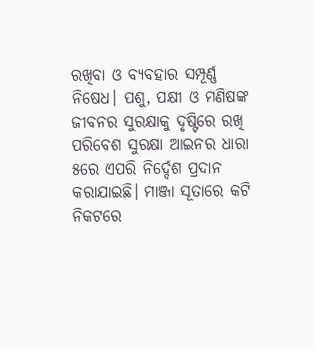ରଖିବା ଓ ବ୍ୟବହାର ସମ୍ପୂର୍ଣ୍ଣ ନିଷେଧ। ପଶୁ, ପକ୍ଷୀ ଓ ମଣିଷଙ୍କ ଜୀବନର ସୁରକ୍ଷାକୁ ଦୃଷ୍ଟିରେ ରଖି ପରିବେଶ ସୁରକ୍ଷା ଆଇନର ଧାରା ୫ରେ ଏପରି ନିର୍ଦ୍ଦେଶ ପ୍ରଦାନ କରାଯାଇଛି। ମାଞ୍ଜା ସୂତାରେ କଟି ନିକଟରେ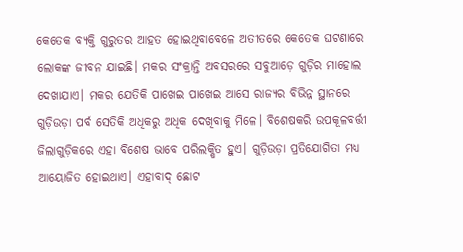କେତେକ ବ୍ୟକ୍ତି ଗୁରୁତର ଆହତ ହୋଇଥିବାବେଳେ ଅତୀତରେ କେତେକ ଘଟଣାରେ ଲୋକଙ୍କ ଜୀବନ ଯାଇଛି। ମକର ସଂକ୍ରାନ୍ତି ଅବସରରେ ସବୁଆଡ଼େ ଗୁଡ଼ିର ମାହୋଲ ଦେଖାଯାଏ। ମକର ଯେତିକି ପାଖେଇ ପାଖେଇ ଆସେ ରାଜ୍ୟର ବିଭିନ୍ନ ସ୍ଥାନରେ ଗୁଡ଼ିଉଡ଼ା ପର୍ବ ସେତିକି ଅଧିକରୁ ଅଧିକ ଦେଖିବାକୁ ମିଳେ। ବିଶେଷକରି ଉପକୂଳବର୍ତ୍ତୀ ଜିଲାଗୁଡ଼ିକରେ ଏହା ବିଶେଷ ଭାବେ ପରିଲକ୍ଷିତ ହୁଏ। ଗୁଡ଼ିଉଡ଼ା ପ୍ରତିଯୋଗିତା ମଧ୍ୟ ଆୟୋଜିତ ହୋଇଥାଏ। ଏହାବାଦ୍‌ ଛୋଟ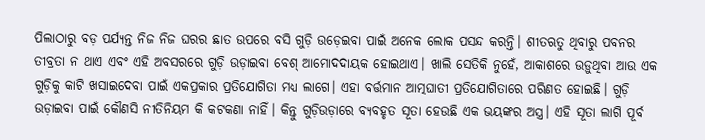ପିଲାଠାରୁ ବଡ଼ ପର୍ଯ୍ୟନ୍ତ ନିଜ ନିଜ ଘରର ଛାତ ଉପରେ ବସି ଗୁଡ଼ି ଉଡ଼େଇବା ପାଇଁ ଅନେକ ଲୋକ ପସନ୍ଦ କରନ୍ତି। ଶୀତଋତୁ ଥିବାରୁ ପବନର ତୀବ୍ରତା ନ ଥାଏ ଏବଂ ଏହି ଅବସରରେ ଗୁଡ଼ି ଉଡ଼ାଇବା ବେଶ୍‌ ଆମୋଦଦାୟକ ହୋଇଥାଏ। ଖାଲି ସେତିକି ନୁହେଁ, ଆକାଶରେ ଉଡ଼ୁଥିବା ଆଉ ଏକ ଗୁଡ଼ିକୁ କାଟି ଖସାଇଦେବା ପାଇଁ ଏକପ୍ରକାର ପ୍ରତିଯୋଗିତା ମଧ୍ୟ ଲାଗେ। ଏହା ବର୍ତ୍ତମାନ ଆତ୍ମଘାତୀ ପ୍ରତିଯୋଗିତାରେ ପରିଣତ ହୋଇଛି। ଗୁଡ଼ି ଉଡ଼ାଇବା ପାଇଁ କୌଣସି ନୀତିନିୟମ କି କଟକଣା ନାହିଁ। କିନ୍ତୁ ଗୁଡ଼ିଉଡ଼ାରେ ବ୍ୟବହୃତ ସୂତା ହେଉଛି ଏକ ଭୟଙ୍କର ଅସ୍ତ୍ର। ଏହି ସୂତା ଲାଗି ପୂର୍ବ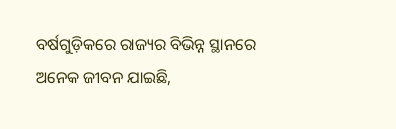ବର୍ଷଗୁଡ଼ିକରେ ରାଜ୍ୟର ବିଭିନ୍ନ ସ୍ଥାନରେ ଅନେକ ଜୀବନ ଯାଇଛି,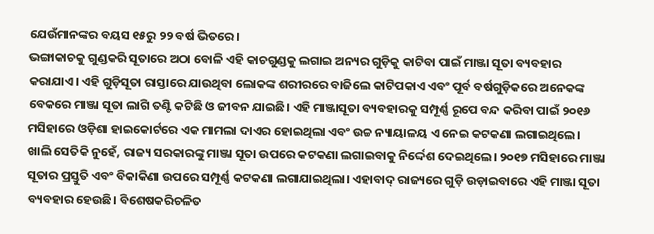ଯେଉଁମାନଙ୍କର ବୟସ ୧୫ରୁ ୨୨ ବର୍ଷ ଭିତରେ।
ଭଙ୍ଗାକାଚକୁ ଗୁଣ୍ଡକରି ସୂତାରେ ଅଠା ବୋଳି ଏହି କାଚଗୁଣ୍ଡକୁ ଲଗାଇ ଅନ୍ୟର ଗୁଡ଼ିକୁ କାଟିବା ପାଇଁ ମାଞ୍ଜା ସୂତା ବ୍ୟବହାର କରାଯାଏ। ଏହି ଗୁଡ଼ିସୂତା ରାସ୍ତାରେ ଯାଉଥିବା ଲୋକଙ୍କ ଶରୀରରେ ବାଜିଲେ କାଟିପକାଏ ଏବଂ ପୂର୍ବ ବର୍ଷଗୁଡ଼ିକରେ ଅନେକଙ୍କ ବେକରେ ମାଞ୍ଜା ସୂତା ଲାଗି ତଣ୍ଟି କଟିଛି ଓ ଜୀବନ ଯାଇଛି। ଏହି ମାଞ୍ଜାସୂତା ବ୍ୟବହାରକୁ ସମ୍ପୂର୍ଣ୍ଣ ରୂପେ ବନ୍ଦ କରିବା ପାଇଁ ୨୦୧୬ ମସିହାରେ ଓଡ଼ିଶା ହାଇକୋର୍ଟରେ ଏକ ମାମଲା ଦାଏର ହୋଇଥିଲା ଏବଂ ଉଚ୍ଚ ନ୍ୟାୟାଳୟ ଏ ନେଇ କଟକଣା ଲଗାଇଥିଲେ। ଖାଲି ସେତିକି ନୁହେଁ, ରାଜ୍ୟ ସରକାରଙ୍କୁ ମାଞ୍ଜା ସୂତା ଉପରେ କଟକଣା ଲଗାଇବାକୁ ନିର୍ଦ୍ଦେଶ ଦେଇଥିଲେ। ୨୦୧୭ ମସିହାରେ ମାଞ୍ଜା ସୂତାର ପ୍ରସ୍ତୁତି ଏବଂ ବିକାକିଣା ଉପରେ ସମ୍ପୂର୍ଣ୍ଣ କଟକଣା ଲଗାଯାଇଥିଲା। ଏହାବାଦ୍‌ ରାଜ୍ୟରେ ଗୁଡ଼ି ଉଡ଼ାଇବାରେ ଏହି ମାଞ୍ଜା ସୂତା ବ୍ୟବହାର ହେଉଛି। ବିଶେଷକରିଚଳିତ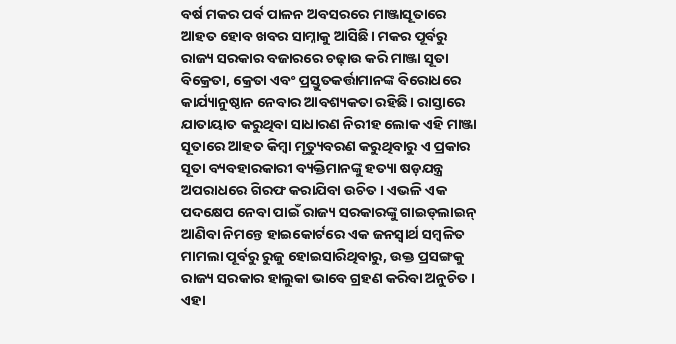ବର୍ଷ ମକର ପର୍ବ ପାଳନ ଅବସରରେ ମାଞ୍ଜାସୂତାରେ ଆହତ ହୋବ ଖବର ସାମ୍ନାକୁ ଆସିଛି। ମକର ପୂର୍ବରୁ ରାଜ୍ୟ ସରକାର ବଜାରରେ ଚଢ଼ାଉ କରି ମାଞ୍ଜା ସୂତା ବିକ୍ରେତା, କ୍ରେତା ଏବଂ ପ୍ରସ୍ତୁତକର୍ତ୍ତାମାନଙ୍କ ବିରୋଧରେ କାର୍ଯ୍ୟାନୁଷ୍ଠାନ ନେବାର ଆବଶ୍ୟକତା ରହିଛି। ରାସ୍ତାରେ ଯାତାୟାତ କରୁଥିବା ସାଧାରଣ ନିରୀହ ଲୋକ ଏହି ମାଞ୍ଜା ସୂତାରେ ଆହତ କିମ୍ବା ମୃତ୍ୟୁବରଣ କରୁଥିବାରୁ ଏ ପ୍ରକାର ସୂତା ବ୍ୟବହାରକାରୀ ବ୍ୟକ୍ତିମାନଙ୍କୁ ହତ୍ୟା ଷଡ଼ଯନ୍ତ୍ର ଅପରାଧରେ ଗିରଫ କରାଯିବା ଉଚିତ। ଏଭଳି ଏକ ପଦକ୍ଷେପ ନେବା ପାଇଁ ରାଜ୍ୟ ସରକାରଙ୍କୁ ଗାଇଡ୍‌ଲାଇନ୍‌ ଆଣିବା ନିମନ୍ତେ ହାଇକୋର୍ଟରେ ଏକ ଜନସ୍ବାର୍ଥ ସମ୍ବଳିତ ମାମଲା ପୂର୍ବରୁ ରୁଜୁ ହୋଇସାରିଥିବାରୁ, ଉକ୍ତ ପ୍ରସଙ୍ଗକୁ ରାଜ୍ୟ ସରକାର ହାଲୁକା ଭାବେ ଗ୍ରହଣ କରିବା ଅନୁଚିତ। ଏହା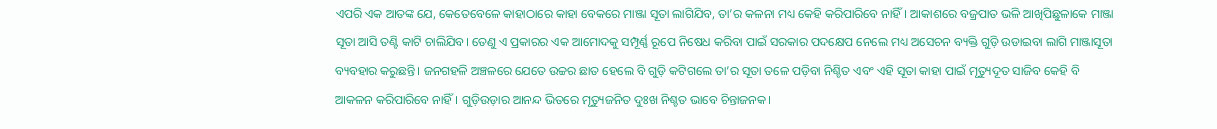ଏପରି ଏକ ଆତଙ୍କ ଯେ, କେତେବେଳେ କାହାଠାରେ କାହା ବେକରେ ମାଞ୍ଜା ସୂତା ଲାଗିଯିବ, ତା’ର କଳନା ମଧ୍ୟ କେହି କରିପାରିବେ ନାହିଁ। ଆକାଶରେ ବଜ୍ରପାତ ଭଳି ଆଖିପିଛୁଳାକେ ମାଞ୍ଜା ସୂତା ଆସି ତଣ୍ଟି କାଟି ଚାଲିଯିବ। ତେଣୁ ଏ ପ୍ରକାରର ଏକ ଆମୋଦକୁ ସମ୍ପୂର୍ଣ୍ଣ ରୂପେ ନିଷେଧ କରିବା ପାଇଁ ସରକାର ପଦକ୍ଷେପ ନେଲେ ମଧ୍ୟ ଅସେଚନ ବ୍ୟକ୍ତି ଗୁଡ଼ି ଉଡାଇବା ଲାଗି ମାଞ୍ଜାସୂତା ବ୍ୟବହାର କରୁଛନ୍ତି। ଜନଗହଳି ଅଞ୍ଚଳରେ ଯେତେ ଉଚ୍ଚର ଛାତ ହେଲେ ବି ଗୁଡ଼ି କଟିଗଲେ ତା’ର ସୂତା ତଳେ ପଡ଼ିବା ନିଶ୍ଚିତ ଏବଂ ଏହି ସୂତା କାହା ପାଇଁ ମୃତ୍ୟୁଦୂତ ସାଜିବ କେହି ବି ଆକଳନ କରିପାରିବେ ନାହିଁ। ଗୁଡ଼ିଉଡ଼ାର ଆନନ୍ଦ ଭିତରେ ମୃତ୍ୟୁଜନିତ ଦୁଃଖ ନିଶ୍ଚତ ଭାବେ ଚିନ୍ତାଜନକ।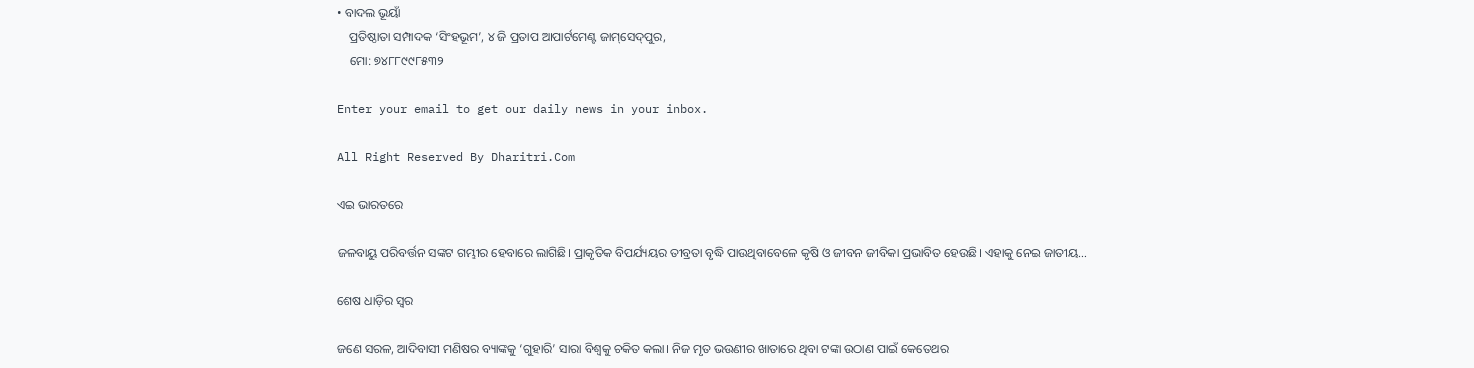• ବାଦଲ ଭୂୟାଁ
    ପ୍ରତିଷ୍ଠାତା ସମ୍ପାଦକ ‘ସିଂହଭୂମ’, ୪ ଜି ପ୍ରତାପ ଆପାର୍ଟମେଣ୍ଟ ଜାମ୍‌ସେଦ୍‌ପୁର,
    ମୋ: ୭୪୮୮୯୯୮୫୩୨

Enter your email to get our daily news in your inbox.

All Right Reserved By Dharitri.Com

ଏଇ ଭାରତରେ

ଜଳବାୟୁ ପରିବର୍ତ୍ତନ ସଙ୍କଟ ଗମ୍ଭୀର ହେବାରେ ଲାଗିଛି। ପ୍ରାକୃତିକ ବିପର୍ଯ୍ୟୟର ତୀବ୍ରତା ବୃଦ୍ଧି ପାଉଥିବାବେଳେ କୃଷି ଓ ଜୀବନ ଜୀବିକା ପ୍ରଭାବିତ ହେଉଛି। ଏହାକୁ ନେଇ ଜାତୀୟ…

ଶେଷ ଧାଡ଼ିର ସ୍ବର

ଜଣେ ସରଳ, ଆଦିବାସୀ ମଣିଷର ବ୍ୟାଙ୍କକୁ ‘ଗୁହାରି’ ସାରା ବିଶ୍ୱକୁ ଚକିତ କଲା। ନିଜ ମୃତ ଭଉଣୀର ଖାତାରେ ଥିବା ଟଙ୍କା ଉଠାଣ ପାଇଁ କେତେଥର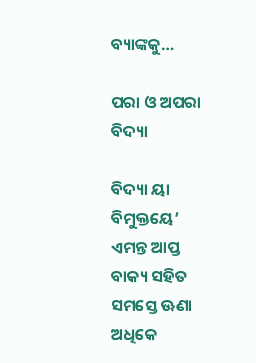ବ୍ୟାଙ୍କକୁ…

ପରା ଓ ଅପରା ବିଦ୍ୟା

ବିଦ୍ୟା ୟା ବିମୁକ୍ତୟେ’ ଏମନ୍ତ ଆପ୍ତ ବାକ୍ୟ ସହିତ ସମସ୍ତେ ଊଣା ଅଧିକେ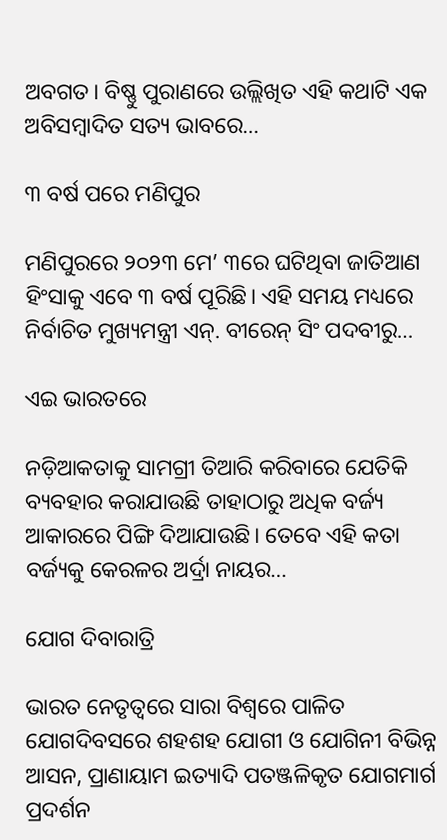ଅବଗତ। ବିଷ୍ଣୁ ପୁରାଣରେ ଉଲ୍ଲିଖିତ ଏହି କଥାଟି ଏକ ଅବିସମ୍ବାଦିତ ସତ୍ୟ ଭାବରେ…

୩ ବର୍ଷ ପରେ ମଣିପୁର

ମଣିପୁରରେ ୨୦୨୩ ମେ’ ୩ରେ ଘଟିଥିବା ଜାତିଆଣ ହିଂସାକୁ ଏବେ ୩ ବର୍ଷ ପୂରିଛି। ଏହି ସମୟ ମଧ୍ୟରେ ନିର୍ବାଚିତ ମୁଖ୍ୟମନ୍ତ୍ରୀ ଏନ୍‌. ବୀରେନ୍‌ ସିଂ ପଦବୀରୁ…

ଏଇ ଭାରତରେ

ନଡ଼ିଆକତାକୁ ସାମଗ୍ରୀ ତିଆରି କରିବାରେ ଯେତିକି ବ୍ୟବହାର କରାଯାଉଛି ତାହାଠାରୁ ଅଧିକ ବର୍ଜ୍ୟ ଆକାରରେ ପିଙ୍ଗି ଦିଆଯାଉଛି। ତେବେ ଏହି କତା ବର୍ଜ୍ୟକୁ କେରଳର ଅର୍ଦ୍ରା ନାୟର…

ଯୋଗ ଦିବାରାତ୍ରି

ଭାରତ ନେତୃତ୍ୱରେ ସାରା ବିଶ୍ୱରେ ପାଳିତ ଯୋଗଦିବସରେ ଶହଶହ ଯୋଗୀ ଓ ଯୋଗିନୀ ବିଭିନ୍ନ ଆସନ, ପ୍ରାଣାୟାମ ଇତ୍ୟାଦି ପତଞ୍ଜଳିକୃତ ଯୋଗମାର୍ଗ ପ୍ରଦର୍ଶନ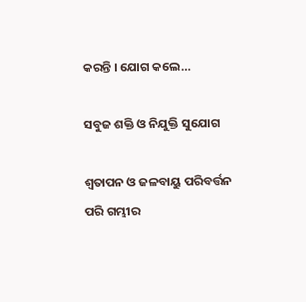କରନ୍ତି । ଯୋଗ କଲେ…

ସବୁଜ ଶକ୍ତି ଓ ନିଯୁକ୍ତି ସୁଯୋଗ

ଶ୍ୱତାପନ ଓ ଜଳବାୟୁ ପରିବର୍ତ୍ତନ ପରି ଗମ୍ଭୀର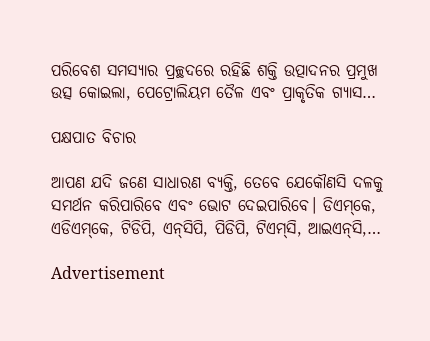ପରିବେଶ ସମସ୍ୟାର ପ୍ରଚ୍ଛଦରେ ରହିଛି ଶକ୍ତି ଉତ୍ପାଦନର ପ୍ରମୁଖ ଉତ୍ସ କୋଇଲା, ପେଟ୍ରୋଲିୟମ ତୈଳ ଏବଂ ପ୍ରାକୃତିକ ଗ୍ୟାସ…

ପକ୍ଷପାତ ବିଚାର

ଆପଣ ଯଦି ଜଣେ ସାଧାରଣ ବ୍ୟକ୍ତି, ତେବେ ଯେକୌଣସି ଦଳକୁ ସମର୍ଥନ କରିପାରିବେ ଏବଂ ଭୋଟ ଦେଇପାରିବେ। ଡିଏମ୍‌କେ, ଏଡିଏମ୍‌କେ, ଟିଡିପି, ଏନ୍‌ସିପି, ପିଡିପି, ଟିଏମ୍‌ସି, ଆଇଏନ୍‌ସି,…

Advertisement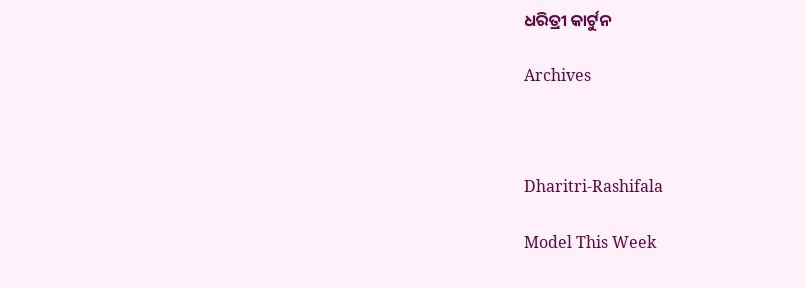ଧରିତ୍ରୀ କାର୍ଟୁନ

Archives



Dharitri-Rashifala

Model This Week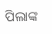ପିଲାଙ୍କ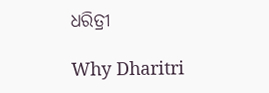ଧରିତ୍ରୀ

Why Dharitri